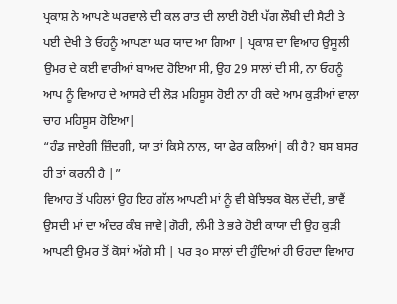ਪ੍ਰਕਾਸ਼ ਨੇ ਆਪਣੇ ਘਰਵਾਲੇ ਦੀ ਕਲ ਰਾਤ ਦੀ ਲਾਈ ਹੋਈ ਪੱਗ ਲੌਬੀ ਦੀ ਸੈਟੀ ਤੇ ਪਈ ਦੇਖੀ ਤੇ ਓਹਨੂੰ ਆਪਣਾ ਘਰ ਯਾਦ ਆ ਗਿਆ | ਪ੍ਰਕਾਸ਼ ਦਾ ਵਿਆਹ ਉਸੂਲੀ ਉਮਰ ਦੇ ਕਈ ਵਾਰੀਆਂ ਬਾਅਦ ਹੋਇਆ ਸੀ, ਉਹ 29 ਸਾਲਾਂ ਦੀ ਸੀ, ਨਾ ਓਹਨੂੰ ਆਪ ਨੂੰ ਵਿਆਹ ਦੇ ਆਸਰੇ ਦੀ ਲੋੜ ਮਹਿਸੂਸ ਹੋਈ ਨਾ ਹੀ ਕਦੇ ਆਮ ਕੁੜੀਆਂ ਵਾਲਾ ਚਾਹ ਮਹਿਸੂਸ ਹੋਇਆ|
“ਹੰਡ ਜਾਏਗੀ ਜ਼ਿੰਦਗੀ, ਯਾ ਤਾਂ ਕਿਸੇ ਨਾਲ, ਯਾ ਫੇਰ ਕਲਿਆਂ| ਕੀ ਹੈ? ਬਸ ਬਸਰ ਹੀ ਤਾਂ ਕਰਨੀ ਹੈ |”
ਵਿਆਹ ਤੋਂ ਪਹਿਲਾਂ ਉਹ ਇਹ ਗੱਲ ਆਪਣੀ ਮਾਂ ਨੂੰ ਵੀ ਬੇਝਿਝਕ ਬੋਲ ਦੇਂਦੀ, ਭਾਵੈਂ ਉਸਦੀ ਮਾਂ ਦਾ ਅੰਦਰ ਕੰਬ ਜਾਵੇ|ਗੋਰੀ, ਲੰਮੀ ਤੇ ਭਰੇ ਹੋਈ ਕਾਯਾ ਦੀ ਉਹ ਕੁੜੀ ਆਪਣੀ ਉਮਰ ਤੋਂ ਕੋਸਾਂ ਅੱਗੇ ਸੀ | ਪਰ ੩੦ ਸਾਲਾਂ ਦੀ ਹੁੰਦਿਆਂ ਹੀ ਓਹਦਾ ਵਿਆਹ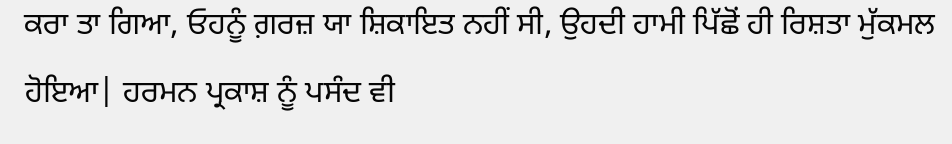ਕਰਾ ਤਾ ਗਿਆ, ਓਹਨੂੰ ਗ਼ਰਜ਼ ਯਾ ਸ਼ਿਕਾਇਤ ਨਹੀਂ ਸੀ, ਉਹਦੀ ਹਾਮੀ ਪਿੱਛੋਂ ਹੀ ਰਿਸ਼ਤਾ ਮੁੱਕਮਲ ਹੋਇਆ| ਹਰਮਨ ਪ੍ਰਕਾਸ਼ ਨੂੰ ਪਸੰਦ ਵੀ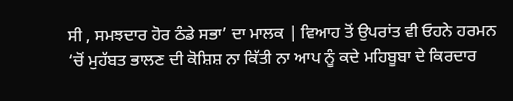ਸੀ , ਸਮਝਦਾਰ ਹੋਰ ਠੰਡੇ ਸਭਾ’ ਦਾ ਮਾਲਕ | ਵਿਆਹ ਤੋਂ ਉਪਰਾਂਤ ਵੀ ਓਹਨੇ ਹਰਮਨ ‘ਚੋਂ ਮੁਹੱਬਤ ਭਾਲਣ ਦੀ ਕੋਸ਼ਿਸ਼ ਨਾ ਕਿੱਤੀ ਨਾ ਆਪ ਨੂੰ ਕਦੇ ਮਹਿਬੂਬਾ ਦੇ ਕਿਰਦਾਰ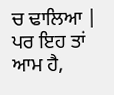ਚ ਢਾਲਿਆ | ਪਰ ਇਹ ਤਾਂ ਆਮ ਹੈ,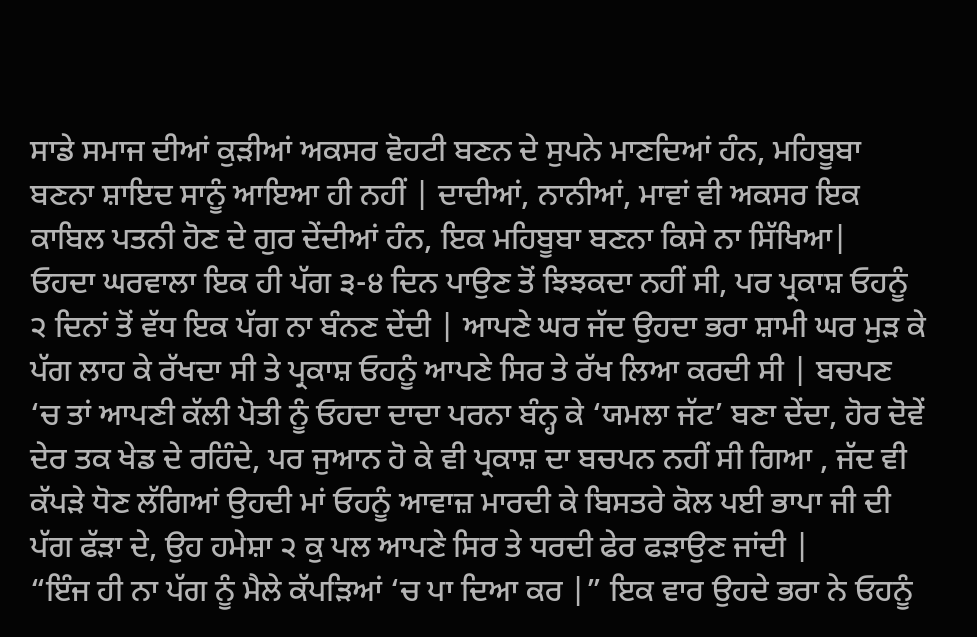ਸਾਡੇ ਸਮਾਜ ਦੀਆਂ ਕੁੜੀਆਂ ਅਕਸਰ ਵੋਹਟੀ ਬਣਨ ਦੇ ਸੁਪਨੇ ਮਾਣਦਿਆਂ ਹੰਨ, ਮਹਿਬੂਬਾ ਬਣਨਾ ਸ਼ਾਇਦ ਸਾਨੂੰ ਆਇਆ ਹੀ ਨਹੀਂ | ਦਾਦੀਆਂ, ਨਾਨੀਆਂ, ਮਾਵਾਂ ਵੀ ਅਕਸਰ ਇਕ ਕਾਬਿਲ ਪਤਨੀ ਹੋਣ ਦੇ ਗੁਰ ਦੇਂਦੀਆਂ ਹੰਨ, ਇਕ ਮਹਿਬੂਬਾ ਬਣਨਾ ਕਿਸੇ ਨਾ ਸਿੱਖਿਆ|
ਓਹਦਾ ਘਰਵਾਲਾ ਇਕ ਹੀ ਪੱਗ ੩-੪ ਦਿਨ ਪਾਉਣ ਤੋਂ ਝਿਝਕਦਾ ਨਹੀਂ ਸੀ, ਪਰ ਪ੍ਰਕਾਸ਼ ਓਹਨੂੰ ੨ ਦਿਨਾਂ ਤੋਂ ਵੱਧ ਇਕ ਪੱਗ ਨਾ ਬੰਨਣ ਦੇਂਦੀ | ਆਪਣੇ ਘਰ ਜੱਦ ਉਹਦਾ ਭਰਾ ਸ਼ਾਮੀ ਘਰ ਮੁੜ ਕੇ ਪੱਗ ਲਾਹ ਕੇ ਰੱਖਦਾ ਸੀ ਤੇ ਪ੍ਰਕਾਸ਼ ਓਹਨੂੰ ਆਪਣੇ ਸਿਰ ਤੇ ਰੱਖ ਲਿਆ ਕਰਦੀ ਸੀ | ਬਚਪਣ ‘ਚ ਤਾਂ ਆਪਣੀ ਕੱਲੀ ਪੋਤੀ ਨੂੰ ਓਹਦਾ ਦਾਦਾ ਪਰਨਾ ਬੰਨ੍ਹ ਕੇ ‘ਯਮਲਾ ਜੱਟ’ ਬਣਾ ਦੇਂਦਾ, ਹੋਰ ਦੋਵੇਂ ਦੇਰ ਤਕ ਖੇਡ ਦੇ ਰਹਿੰਦੇ, ਪਰ ਜੁਆਨ ਹੋ ਕੇ ਵੀ ਪ੍ਰਕਾਸ਼ ਦਾ ਬਚਪਨ ਨਹੀਂ ਸੀ ਗਿਆ , ਜੱਦ ਵੀ ਕੱਪੜੇ ਧੋਣ ਲੱਗਿਆਂ ਉਹਦੀ ਮਾਂ ਓਹਨੂੰ ਆਵਾਜ਼ ਮਾਰਦੀ ਕੇ ਬਿਸਤਰੇ ਕੋਲ ਪਈ ਭਾਪਾ ਜੀ ਦੀ ਪੱਗ ਫੱੜਾ ਦੇ, ਉਹ ਹਮੇਸ਼ਾ ੨ ਕੁ ਪਲ ਆਪਣੇ ਸਿਰ ਤੇ ਧਰਦੀ ਫੇਰ ਫੜਾਉਣ ਜਾਂਦੀ |
“ਇੰਜ ਹੀ ਨਾ ਪੱਗ ਨੂੰ ਮੈਲੇ ਕੱਪੜਿਆਂ ‘ਚ ਪਾ ਦਿਆ ਕਰ |” ਇਕ ਵਾਰ ਉਹਦੇ ਭਰਾ ਨੇ ਓਹਨੂੰ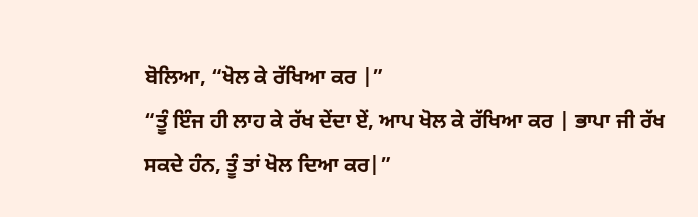ਬੋਲਿਆ, “ਖੋਲ ਕੇ ਰੱਖਿਆ ਕਰ |”
“ਤੂੰ ਇੰਜ ਹੀ ਲਾਹ ਕੇ ਰੱਖ ਦੇਂਦਾ ਏਂ, ਆਪ ਖੋਲ ਕੇ ਰੱਖਿਆ ਕਰ | ਭਾਪਾ ਜੀ ਰੱਖ ਸਕਦੇ ਹੰਨ, ਤੂੰ ਤਾਂ ਖੋਲ ਦਿਆ ਕਰ|”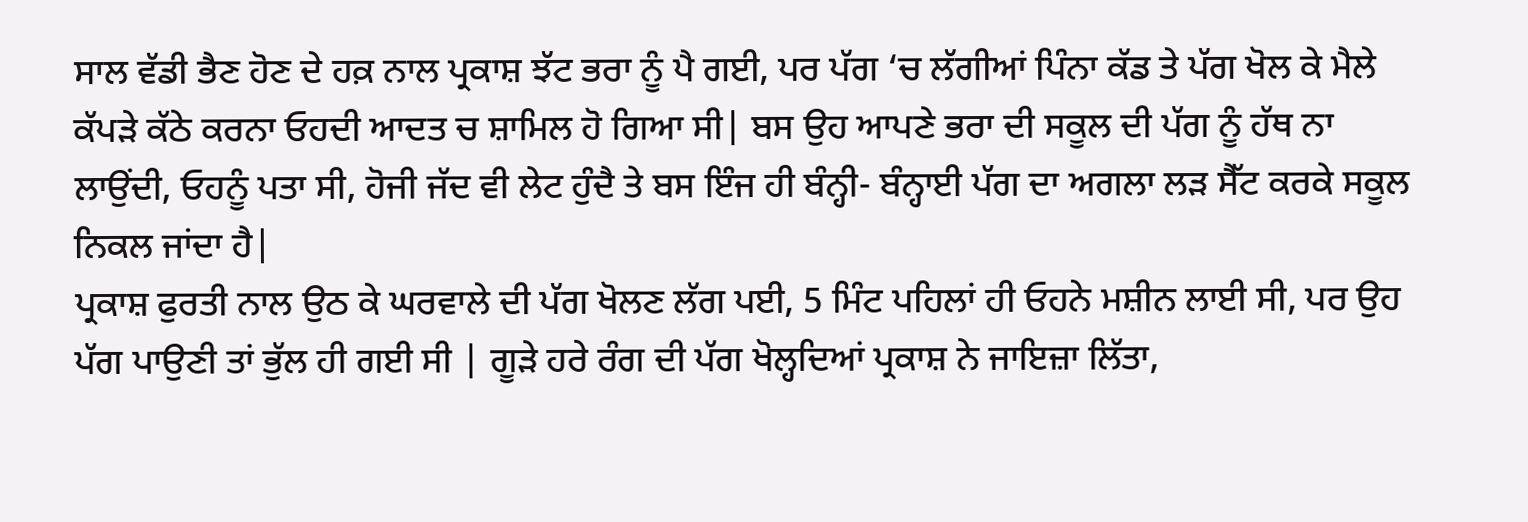ਸਾਲ ਵੱਡੀ ਭੈਣ ਹੋਣ ਦੇ ਹਕ਼ ਨਾਲ ਪ੍ਰਕਾਸ਼ ਝੱਟ ਭਰਾ ਨੂੰ ਪੈ ਗਈ, ਪਰ ਪੱਗ ‘ਚ ਲੱਗੀਆਂ ਪਿੰਨਾ ਕੱਡ ਤੇ ਪੱਗ ਖੋਲ ਕੇ ਮੈਲੇ ਕੱਪੜੇ ਕੱਠੇ ਕਰਨਾ ਓਹਦੀ ਆਦਤ ਚ ਸ਼ਾਮਿਲ ਹੋ ਗਿਆ ਸੀ| ਬਸ ਉਹ ਆਪਣੇ ਭਰਾ ਦੀ ਸਕੂਲ ਦੀ ਪੱਗ ਨੂੰ ਹੱਥ ਨਾ ਲਾਉਂਦੀ, ਓਹਨੂੰ ਪਤਾ ਸੀ, ਹੋਜੀ ਜੱਦ ਵੀ ਲੇਟ ਹੁੰਦੈ ਤੇ ਬਸ ਇੰਜ ਹੀ ਬੰਨ੍ਹੀ- ਬੰਨ੍ਹਾਈ ਪੱਗ ਦਾ ਅਗਲਾ ਲੜ ਸੈੱਟ ਕਰਕੇ ਸਕੂਲ ਨਿਕਲ ਜਾਂਦਾ ਹੈ|
ਪ੍ਰਕਾਸ਼ ਫੁਰਤੀ ਨਾਲ ਉਠ ਕੇ ਘਰਵਾਲੇ ਦੀ ਪੱਗ ਖੋਲਣ ਲੱਗ ਪਈ, 5 ਮਿੰਟ ਪਹਿਲਾਂ ਹੀ ਓਹਨੇ ਮਸ਼ੀਨ ਲਾਈ ਸੀ, ਪਰ ਉਹ ਪੱਗ ਪਾਉਣੀ ਤਾਂ ਭੁੱਲ ਹੀ ਗਈ ਸੀ | ਗੂੜੇ ਹਰੇ ਰੰਗ ਦੀ ਪੱਗ ਖੋਲ੍ਹਦਿਆਂ ਪ੍ਰਕਾਸ਼ ਨੇ ਜਾਇਜ਼ਾ ਲਿੱਤਾ,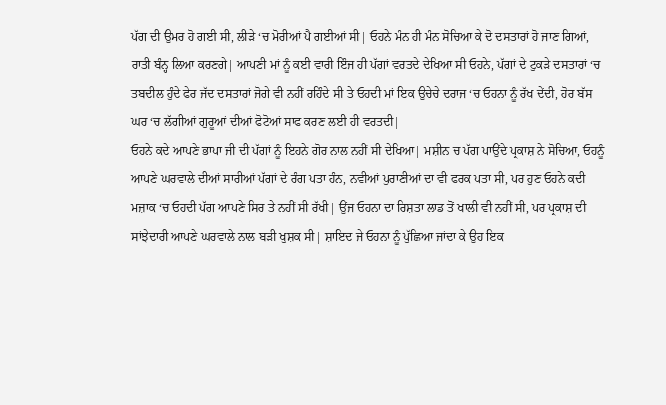ਪੱਗ ਦੀ ਉਮਰ ਹੋ ਗਈ ਸੀ, ਲੀੜੇ ‘ਚ ਮੋਰੀਆਂ ਪੈ ਗਈਆਂ ਸੀ| ਓਹਨੇ ਮੰਨ ਹੀ ਮੰਨ ਸੋਚਿਆ ਕੇ ਦੋ ਦਸਤਾਰਾਂ ਹੋ ਜਾਣ ਗਿਆਂ, ਰਾਤੀ ਬੰਨ੍ਹ ਲਿਆ ਕਰਣਗੇ| ਆਪਣੀ ਮਾਂ ਨੂੰ ਕਈ ਵਾਰੀ ਇੰਜ ਹੀ ਪੱਗਾਂ ਵਰਤਦੇ ਦੇਖਿਆ ਸੀ ਓਹਨੇ, ਪੱਗਾਂ ਦੇ ਟੁਕੜੇ ਦਸਤਾਰਾਂ ‘ਚ ਤਬਦੀਲ ਹੁੰਦੇ ਫੇਰ ਜੱਦ ਦਸਤਾਰਾਂ ਜੋਗੇ ਵੀ ਨਹੀਂ ਰਹਿੰਦੇ ਸੀ ਤੇ ਓਹਦੀ ਮਾਂ ਇਕ ਉਚੇਚੇ ਦਰਾਜ ‘ਚ ਓਹਨਾ ਨੂੰ ਰੱਖ ਦੇਂਦੀ, ਹੋਰ ਬੱਸ ਘਰ ‘ਚ ਲੱਗੀਆਂ ਗੁਰੂਆਂ ਦੀਆਂ ਫੋਟੋਆਂ ਸਾਫ ਕਰਣ ਲਈ ਹੀ ਵਰਤਦੀ|
ਓਹਨੇ ਕਦੇ ਆਪਣੇ ਭਾਪਾ ਜੀ ਦੀ ਪੱਗਾਂ ਨੂੰ ਇਹਨੇ ਗੋਰ ਨਾਲ ਨਹੀਂ ਸੀ ਦੇਖਿਆ| ਮਸ਼ੀਨ ਚ ਪੱਗ ਪਾਉਂਦੇ ਪ੍ਰਕਾਸ਼ ਨੇ ਸੋਚਿਆ, ਓਹਨੂੰ ਆਪਣੇ ਘਰਵਾਲੇ ਦੀਆਂ ਸਾਰੀਆਂ ਪੱਗਾਂ ਦੇ ਰੰਗ ਪਤਾ ਹੰਨ, ਨਵੀਆਂ ਪੁਰਾਣੀਆਂ ਦਾ ਵੀ ਫਰਕ ਪਤਾ ਸੀ, ਪਰ ਹੁਣ ਓਹਨੇ ਕਦੀ ਮਜ਼ਾਕ ‘ਚ ਓਹਦੀ ਪੱਗ ਆਪਣੇ ਸਿਰ ਤੇ ਨਹੀਂ ਸੀ ਰੱਖੀ| ਉਂਜ ਓਹਨਾ ਦਾ ਰਿਸ਼ਤਾ ਲਾਡ ਤੋਂ ਖਾਲੀ ਵੀ ਨਹੀਂ ਸੀ, ਪਰ ਪ੍ਰਕਾਸ਼ ਦੀ ਸਾਂਝੇਦਾਰੀ ਆਪਣੇ ਘਰਵਾਲੇ ਨਾਲ ਬੜੀ ਖੁਸ਼ਕ ਸੀ| ਸ਼ਾਇਦ ਜੇ ਓਹਨਾ ਨੂੰ ਪੁੱਛਿਆ ਜਾਂਦਾ ਕੇ ਉਹ ਇਕ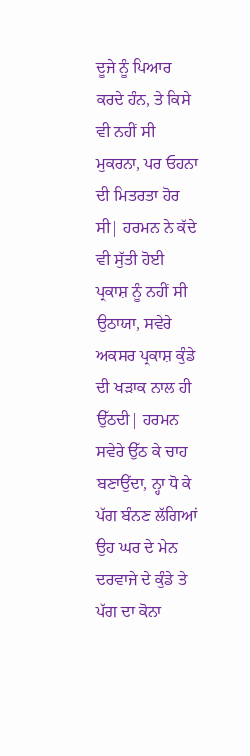ਦੂਜੇ ਨੂੰ ਪਿਆਰ ਕਰਦੇ ਹੰਨ, ਤੇ ਕਿਸੇ ਵੀ ਨਹੀਂ ਸੀ ਮੁਕਰਨਾ, ਪਰ ਓਹਨਾ ਦੀ ਮਿਤਰਤਾ ਹੋਰ ਸੀ| ਹਰਮਨ ਨੇ ਕੱਦੇ ਵੀ ਸੁੱਤੀ ਹੋਈ ਪ੍ਰਕਾਸ਼ ਨੂੰ ਨਹੀਂ ਸੀ ਉਠਾਯਾ, ਸਵੇਰੇ ਅਕਸਰ ਪ੍ਰਕਾਸ਼ ਕੁੰਡੇ ਦੀ ਖੜਾਕ ਨਾਲ ਹੀ ਉੱਠਦੀ| ਹਰਮਨ ਸਵੇਰੇ ਉੱਠ ਕੇ ਚਾਹ ਬਣਾਉਂਦਾ, ਨ੍ਹਾ ਧੋ ਕੇ ਪੱਗ ਬੰਨਣ ਲੱਗਿਆਂ ਉਹ ਘਰ ਦੇ ਮੇਨ ਦਰਵਾਜੇ ਦੇ ਕੁੰਡੇ ਤੇ ਪੱਗ ਦਾ ਕੋਨਾ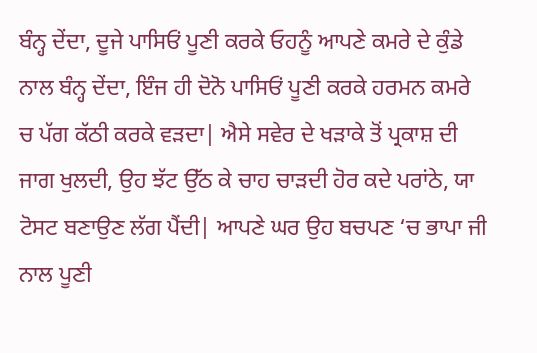ਬੰਨ੍ਹ ਦੇਂਦਾ, ਦੂਜੇ ਪਾਸਿਓਂ ਪੂਣੀ ਕਰਕੇ ਓਹਨੂੰ ਆਪਣੇ ਕਮਰੇ ਦੇ ਕੁੰਡੇ ਨਾਲ ਬੰਨ੍ਹ ਦੇਂਦਾ, ਇੰਜ ਹੀ ਦੋਨੋ ਪਾਸਿਓਂ ਪੂਣੀ ਕਰਕੇ ਹਰਮਨ ਕਮਰੇ ਚ ਪੱਗ ਕੱਠੀ ਕਰਕੇ ਵੜਦਾ| ਐਸੇ ਸਵੇਰ ਦੇ ਖੜਾਕੇ ਤੋਂ ਪ੍ਰਕਾਸ਼ ਦੀ ਜਾਗ ਖੁਲਦੀ, ਉਹ ਝੱਟ ਉੱਠ ਕੇ ਚਾਹ ਚਾੜਦੀ ਹੋਰ ਕਦੇ ਪਰਾਂਠੇ, ਯਾ ਟੋਸਟ ਬਣਾਉਣ ਲੱਗ ਪੈਂਦੀ| ਆਪਣੇ ਘਰ ਉਹ ਬਚਪਣ ‘ਚ ਭਾਪਾ ਜੀ ਨਾਲ ਪੂਣੀ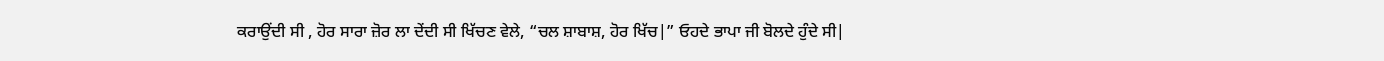ਕਰਾਉਂਦੀ ਸੀ , ਹੋਰ ਸਾਰਾ ਜ਼ੋਰ ਲਾ ਦੇਂਦੀ ਸੀ ਖਿੱਚਣ ਵੇਲੇ, “ਚਲ ਸ਼ਾਬਾਸ਼, ਹੋਰ ਖਿੱਚ|” ਓਹਦੇ ਭਾਪਾ ਜੀ ਬੋਲਦੇ ਹੁੰਦੇ ਸੀ|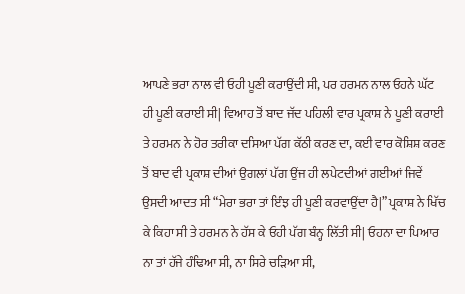ਆਪਣੇ ਭਰਾ ਨਾਲ ਵੀ ਓਹੀ ਪੂਣੀ ਕਰਾਉਂਦੀ ਸੀ, ਪਰ ਹਰਮਨ ਨਾਲ ਓਹਨੇ ਘੱਟ ਹੀ ਪੂਣੀ ਕਰਾਈ ਸੀ| ਵਿਆਹ ਤੋਂ ਬਾਦ ਜੱਦ ਪਹਿਲੀ ਵਾਰ ਪ੍ਰਕਾਸ਼ ਨੇ ਪੂਣੀ ਕਰਾਈ ਤੇ ਹਰਮਨ ਨੇ ਹੋਰ ਤਰੀਕਾ ਦਸਿਆ ਪੱਗ ਕੱਠੀ ਕਰਣ ਦਾ, ਕਈ ਵਾਰ ਕੋਸ਼ਿਸ਼ ਕਰਣ ਤੋਂ ਬਾਦ ਵੀ ਪ੍ਰਕਾਸ਼ ਦੀਆਂ ਉਗਲਾਂ ਪੱਗ ਉਂਜ ਹੀ ਲਪੇਟਦੀਆਂ ਗਈਆਂ ਜਿਵੇਂ ਉਸਦੀ ਆਦਤ ਸੀ “ਮੇਰਾ ਭਰਾ ਤਾਂ ਇੰਝ ਹੀ ਪੂਣੀ ਕਰਵਾਉਂਦਾ ਹੈ|” ਪ੍ਰਕਾਸ਼ ਨੇ ਖਿੱਚ ਕੇ ਕਿਹਾ ਸੀ ਤੇ ਹਰਮਨ ਨੇ ਹੱਸ ਕੇ ਓਹੀ ਪੱਗ ਬੰਨ੍ਹ ਲਿੱਤੀ ਸੀ| ਓਹਨਾ ਦਾ ਪਿਆਰ ਨਾ ਤਾਂ ਹੱਜੇ ਹੰਢਿਆ ਸੀ, ਨਾ ਸਿਰੇ ਚੜਿਆ ਸੀ,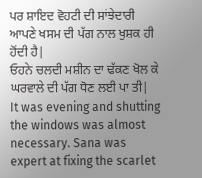ਪਰ ਸ਼ਾਇਦ ਵੋਹਟੀ ਦੀ ਸਾਂਝੇਦਾਰੀ ਆਪਣੇ ਖਸਮ ਦੀ ਪੱਗ ਨਾਲ ਖੁਸ਼ਕ ਹੀ ਹੋਂਦੀ ਹੈ|
ਓਹਨੇ ਚਲਦੀ ਮਸ਼ੀਨ ਦਾ ਢੱਕਣ ਖੋਲ ਕੇ ਘਰਵਾਲੇ ਦੀ ਪੱਗ ਧੋਣ ਲਈ ਪਾ ਤੀ|
It was evening and shutting the windows was almost necessary. Sana was expert at fixing the scarlet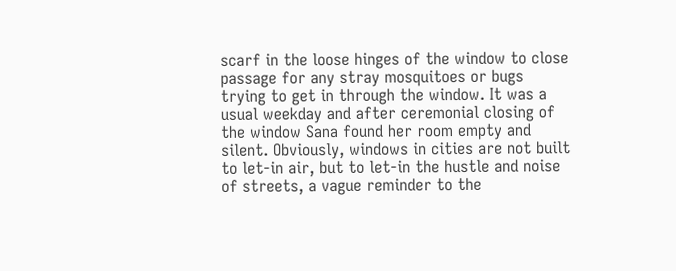scarf in the loose hinges of the window to close passage for any stray mosquitoes or bugs trying to get in through the window. It was a usual weekday and after ceremonial closing of the window Sana found her room empty and silent. Obviously, windows in cities are not built to let-in air, but to let-in the hustle and noise of streets, a vague reminder to the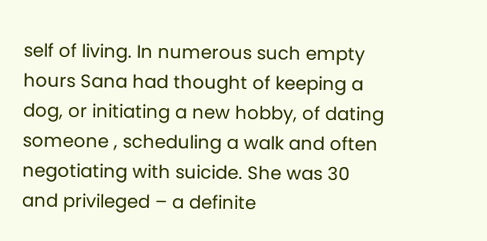self of living. In numerous such empty hours Sana had thought of keeping a dog, or initiating a new hobby, of dating someone , scheduling a walk and often negotiating with suicide. She was 30 and privileged – a definite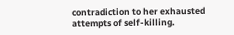contradiction to her exhausted attempts of self-killing.